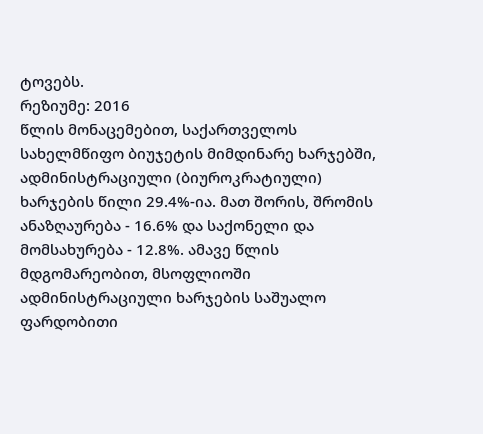ტოვებს.
რეზიუმე: 2016
წლის მონაცემებით, საქართველოს სახელმწიფო ბიუჯეტის მიმდინარე ხარჯებში, ადმინისტრაციული (ბიუროკრატიული) ხარჯების წილი 29.4%-ია. მათ შორის, შრომის ანაზღაურება - 16.6% და საქონელი და მომსახურება - 12.8%. ამავე წლის მდგომარეობით, მსოფლიოში ადმინისტრაციული ხარჯების საშუალო ფარდობითი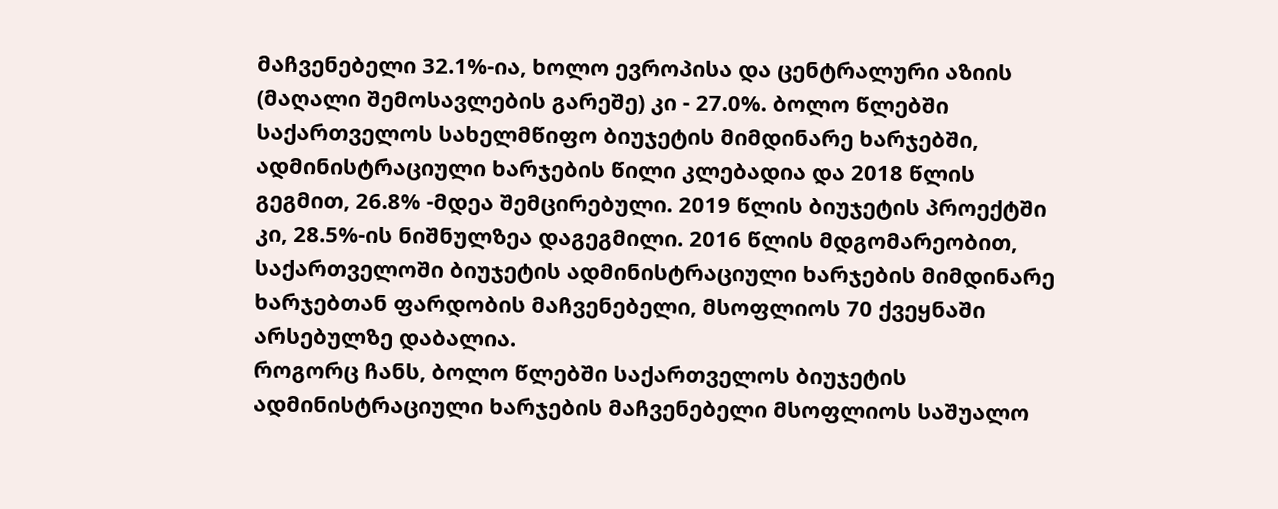მაჩვენებელი 32.1%-ია, ხოლო ევროპისა და ცენტრალური აზიის (მაღალი შემოსავლების გარეშე) კი - 27.0%. ბოლო წლებში საქართველოს სახელმწიფო ბიუჯეტის მიმდინარე ხარჯებში, ადმინისტრაციული ხარჯების წილი კლებადია და 2018 წლის გეგმით, 26.8% -მდეა შემცირებული. 2019 წლის ბიუჯეტის პროექტში კი, 28.5%-ის ნიშნულზეა დაგეგმილი. 2016 წლის მდგომარეობით, საქართველოში ბიუჯეტის ადმინისტრაციული ხარჯების მიმდინარე ხარჯებთან ფარდობის მაჩვენებელი, მსოფლიოს 70 ქვეყნაში არსებულზე დაბალია.
როგორც ჩანს, ბოლო წლებში საქართველოს ბიუჯეტის ადმინისტრაციული ხარჯების მაჩვენებელი მსოფლიოს საშუალო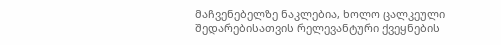მაჩვენებელზე ნაკლებია, ხოლო ცალკეული შედარებისათვის რელევანტური ქვეყნების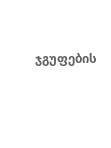ჯგუფების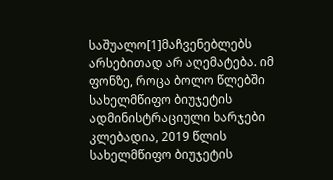საშუალო[1]მაჩვენებლებს არსებითად არ აღემატება. იმ ფონზე, როცა ბოლო წლებში სახელმწიფო ბიუჯეტის ადმინისტრაციული ხარჯები კლებადია, 2019 წლის სახელმწიფო ბიუჯეტის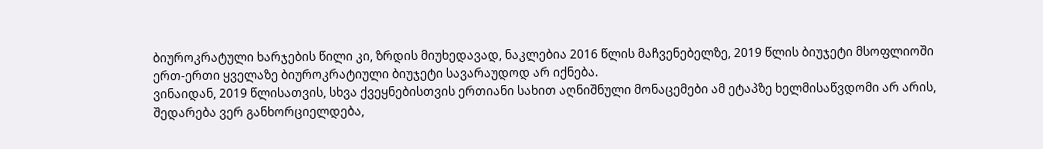ბიუროკრატული ხარჯების წილი კი, ზრდის მიუხედავად, ნაკლებია 2016 წლის მაჩვენებელზე, 2019 წლის ბიუჯეტი მსოფლიოში ერთ-ერთი ყველაზე ბიუროკრატიული ბიუჯეტი სავარაუდოდ არ იქნება.
ვინაიდან, 2019 წლისათვის, სხვა ქვეყნებისთვის ერთიანი სახით აღნიშნული მონაცემები ამ ეტაპზე ხელმისაწვდომი არ არის, შედარება ვერ განხორციელდება,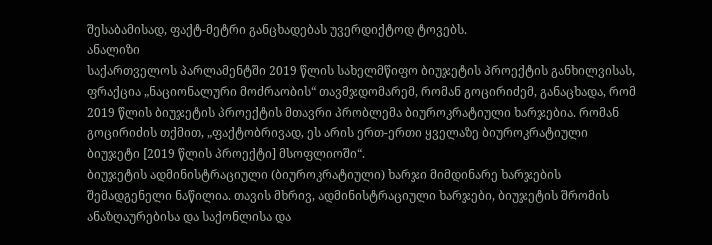შესაბამისად, ფაქტ-მეტრი განცხადებას უვერდიქტოდ ტოვებს.
ანალიზი
საქართველოს პარლამენტში 2019 წლის სახელმწიფო ბიუჯეტის პროექტის განხილვისას, ფრაქცია „ნაციონალური მოძრაობის“ თავმჯდომარემ, რომან გოცირიძემ, განაცხადა, რომ 2019 წლის ბიუჯეტის პროექტის მთავრი პრობლემა ბიუროკრატიული ხარჯებია. რომან გოცირიძის თქმით, „ფაქტობრივად, ეს არის ერთ-ერთი ყველაზე ბიუროკრატიული ბიუჯეტი [2019 წლის პროექტი] მსოფლიოში“.
ბიუჯეტის ადმინისტრაციული (ბიუროკრატიული) ხარჯი მიმდინარე ხარჯების შემადგენელი ნაწილია. თავის მხრივ, ადმინისტრაციული ხარჯები, ბიუჯეტის შრომის ანაზღაურებისა და საქონლისა და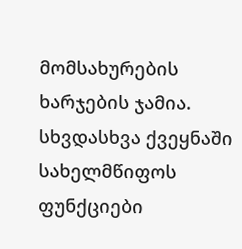მომსახურების ხარჯების ჯამია. სხვდასხვა ქვეყნაში სახელმწიფოს ფუნქციები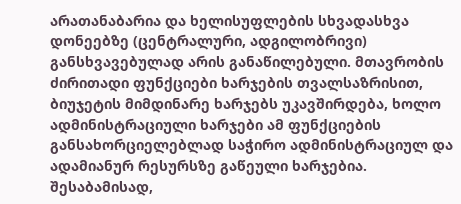არათანაბარია და ხელისუფლების სხვადასხვა დონეებზე (ცენტრალური, ადგილობრივი) განსხვავებულად არის განაწილებული. მთავრობის ძირითადი ფუნქციები ხარჯების თვალსაზრისით, ბიუჯეტის მიმდინარე ხარჯებს უკავშირდება, ხოლო ადმინისტრაციული ხარჯები ამ ფუნქციების განსახორციელებლად საჭირო ადმინისტრაციულ და ადამიანურ რესურსზე გაწეული ხარჯებია. შესაბამისად,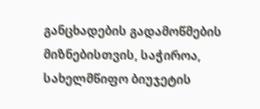განცხადების გადამოწმების მიზნებისთვის, საჭიროა, სახელმწიფო ბიუჯეტის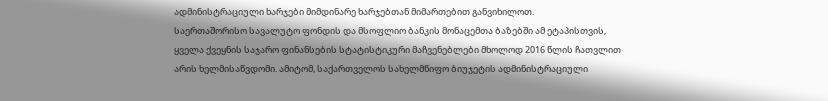ადმინისტრაციული ხარჯები მიმდინარე ხარჯებთან მიმართებით განვიხილოთ.
საერთაშორისო სავალუტო ფონდის და მსოფლიო ბანკის მონაცემთა ბაზებში ამ ეტაპისთვის, ყველა ქვეყნის საჯარო ფინანსების სტატისტიკური მაჩვენებლები მხოლოდ 2016 წლის ჩათვლით არის ხელმისაწვდომი. ამიტომ, საქართველოს სახელმწიფო ბიუჯეტის ადმინისტრაციული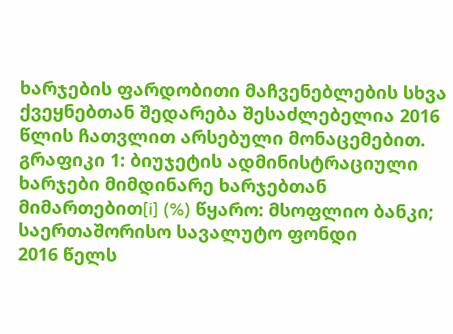ხარჯების ფარდობითი მაჩვენებლების სხვა ქვეყნებთან შედარება შესაძლებელია 2016 წლის ჩათვლით არსებული მონაცემებით.
გრაფიკი 1: ბიუჯეტის ადმინისტრაციული ხარჯები მიმდინარე ხარჯებთან მიმართებით[i] (%) წყარო: მსოფლიო ბანკი; საერთაშორისო სავალუტო ფონდი
2016 წელს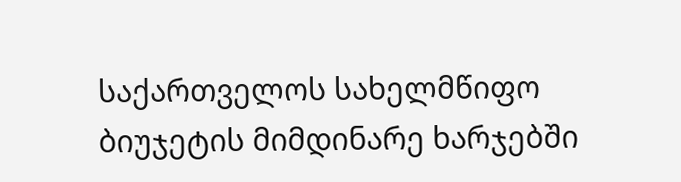საქართველოს სახელმწიფო ბიუჯეტის მიმდინარე ხარჯებში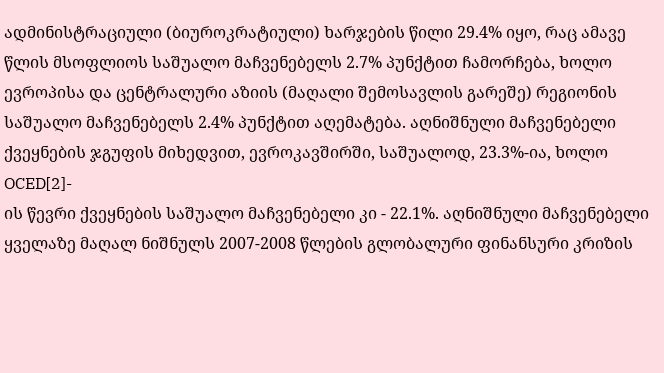ადმინისტრაციული (ბიუროკრატიული) ხარჯების წილი 29.4% იყო, რაც ამავე წლის მსოფლიოს საშუალო მაჩვენებელს 2.7% პუნქტით ჩამორჩება, ხოლო ევროპისა და ცენტრალური აზიის (მაღალი შემოსავლის გარეშე) რეგიონის საშუალო მაჩვენებელს 2.4% პუნქტით აღემატება. აღნიშნული მაჩვენებელი ქვეყნების ჯგუფის მიხედვით, ევროკავშირში, საშუალოდ, 23.3%-ია, ხოლო OCED[2]-
ის წევრი ქვეყნების საშუალო მაჩვენებელი კი - 22.1%. აღნიშნული მაჩვენებელი ყველაზე მაღალ ნიშნულს 2007-2008 წლების გლობალური ფინანსური კრიზის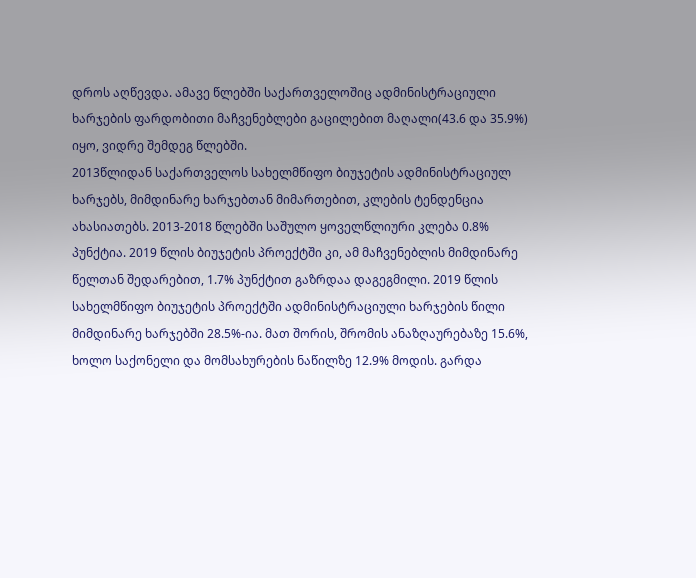დროს აღწევდა. ამავე წლებში საქართველოშიც ადმინისტრაციული ხარჯების ფარდობითი მაჩვენებლები გაცილებით მაღალი(43.6 და 35.9%) იყო, ვიდრე შემდეგ წლებში.
2013წლიდან საქართველოს სახელმწიფო ბიუჯეტის ადმინისტრაციულ ხარჯებს, მიმდინარე ხარჯებთან მიმართებით, კლების ტენდენცია ახასიათებს. 2013-2018 წლებში საშულო ყოველწლიური კლება 0.8% პუნქტია. 2019 წლის ბიუჯეტის პროექტში კი, ამ მაჩვენებლის მიმდინარე წელთან შედარებით, 1.7% პუნქტით გაზრდაა დაგეგმილი. 2019 წლის სახელმწიფო ბიუჯეტის პროექტში ადმინისტრაციული ხარჯების წილი მიმდინარე ხარჯებში 28.5%-ია. მათ შორის, შრომის ანაზღაურებაზე 15.6%, ხოლო საქონელი და მომსახურების ნაწილზე 12.9% მოდის. გარდა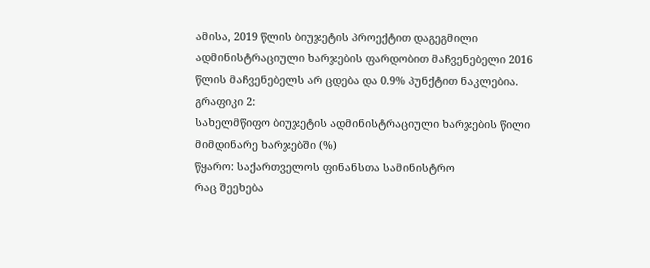ამისა, 2019 წლის ბიუჯეტის პროექტით დაგეგმილი ადმინისტრაციული ხარჯების ფარდობით მაჩვენებელი 2016 წლის მაჩვენებელს არ ცდება და 0.9% პუნქტით ნაკლებია.
გრაფიკი 2:
სახელმწიფო ბიუჯეტის ადმინისტრაციული ხარჯების წილი მიმდინარე ხარჯებში (%)
წყარო: საქართველოს ფინანსთა სამინისტრო
რაც შეეხება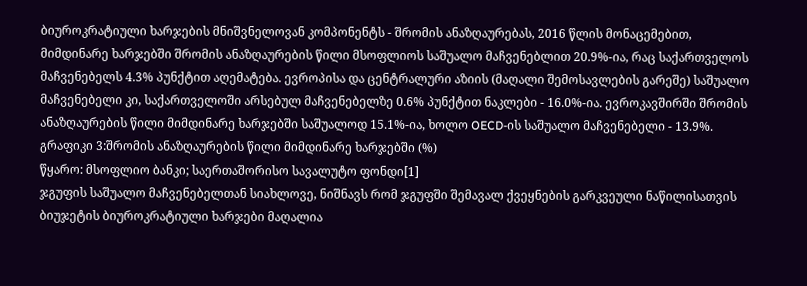ბიუროკრატიული ხარჯების მნიშვნელოვან კომპონენტს - შრომის ანაზღაურებას, 2016 წლის მონაცემებით, მიმდინარე ხარჯებში შრომის ანაზღაურების წილი მსოფლიოს საშუალო მაჩვენებლით 20.9%-ია, რაც საქართველოს მაჩვენებელს 4.3% პუნქტით აღემატება. ევროპისა და ცენტრალური აზიის (მაღალი შემოსავლების გარეშე) საშუალო მაჩვენებელი კი, საქართველოში არსებულ მაჩვენებელზე 0.6% პუნქტით ნაკლები - 16.0%-ია. ევროკავშირში შრომის ანაზღაურების წილი მიმდინარე ხარჯებში საშუალოდ 15.1%-ია, ხოლო OECD-ის საშუალო მაჩვენებელი - 13.9%.
გრაფიკი 3:შრომის ანაზღაურების წილი მიმდინარე ხარჯებში (%)
წყარო: მსოფლიო ბანკი; საერთაშორისო სავალუტო ფონდი[1]
ჯგუფის საშუალო მაჩვენებელთან სიახლოვე, ნიშნავს რომ ჯგუფში შემავალ ქვეყნების გარკვეული ნაწილისათვის ბიუჯეტის ბიუროკრატიული ხარჯები მაღალია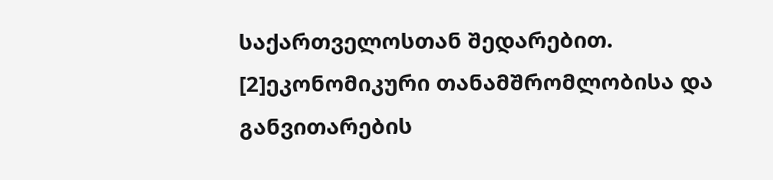საქართველოსთან შედარებით.
[2]ეკონომიკური თანამშრომლობისა და განვითარების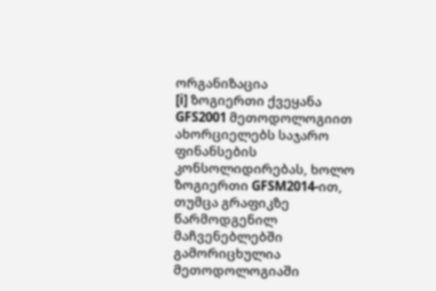ორგანიზაცია
[i] ზოგიერთი ქვეყანა GFS2001 მეთოდოლოგიით ახორციელებს საჯარო ფინანსების კონსოლიდირებას, ხოლო ზოგიერთი GFSM2014-ით, თუმცა გრაფიკზე წარმოდგენილ მაჩვენებლებში გამორიცხულია მეთოდოლოგიაში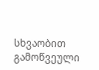სხვაობით გამოწვეული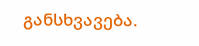განსხვავება.